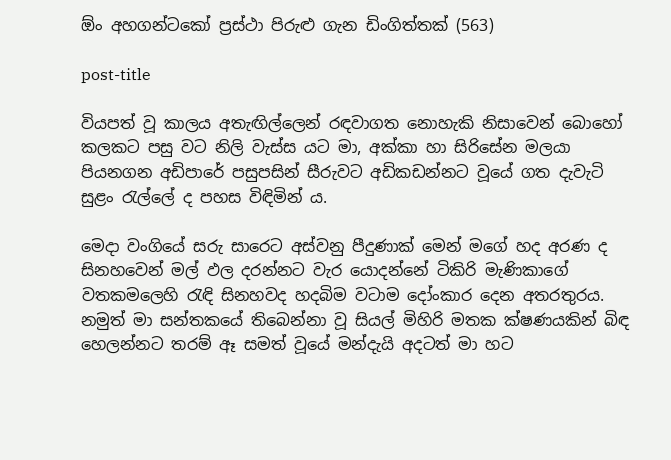ඕං අහගන්ටකෝ ප්‍රස්ථා පිරුළු ගැන ඩිංගිත්තක් (563)

post-title

වියපත් වූ කාලය අතැඟිල්ලෙන් රඳවාගත නොහැකි නිසාවෙන් බොහෝ කලකට පසු වට නිලි වැස්ස යට මා, අක්කා හා සිරිසේන මලයා පියනගන අඩිපාරේ පසුපසින් සීරුවට අඩිකඩන්නට වූයේ ගත දැවැටි සුළං රැල්ලේ ද පහස විඳිමින් ය.

මෙදා වංගියේ සරු සාරෙට අස්වනු පීදුණාක් මෙන් මගේ හද අරණ ද සිනහවෙන් මල් ඵල දරන්නට වැර යොදන්නේ ටිකිරි මැණිකාගේ වතකමලෙහි රැඳි සිනහවද හදබිම වටාම දෝංකාර දෙන අතරතුරය. නමුත් මා සන්තකයේ තිබෙන්නා වූ සියල් මිහිරි මතක ක්ෂණයකින් බිඳ හෙලන්නට තරම් ඈ සමත් වූයේ මන්දැයි අදටත් මා හට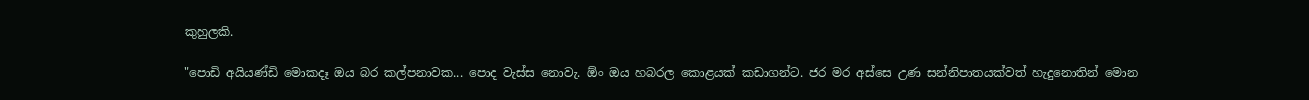කුහුලකි.

"පොඩි අයියණ්ඩි මොකදෑ ඔය බර කල්පනාවක... පොද වැස්ස නොවැ. ඕං ඔය හබරල කොළයක් කඩාගන්ට. ජර මර අස්සෙ උණ සන්නිපාතයක්වත් හැදුනොතින් මොන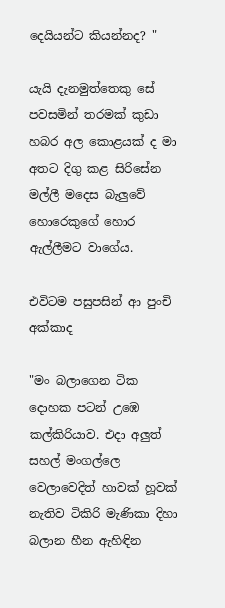දෙයියන්ට කියන්නද? "

යැයි දැනමුත්තෙකු සේ පවසමින් තරමක් කුඩා හබර අල කොළයක් ද මා අතට දිගු කළ සිරිසේන මල්ලී මදෙස බැලුවේ හොරෙකුගේ හොර ඇල්ලීමට වාගේය.

එවිටම පසුපසින් ආ පුංචි අක්කාද

"මං බලාගෙන ටික දොහක පටන් උඹෙ කල්කිරියාව. එදා අලුත් සහල් මංගල්ලෙ වෙලාවෙදිත් හාවක් හූවක් නැතිව ටිකිරි මැණිකා දිහා බලාන හීන ඇහිඳින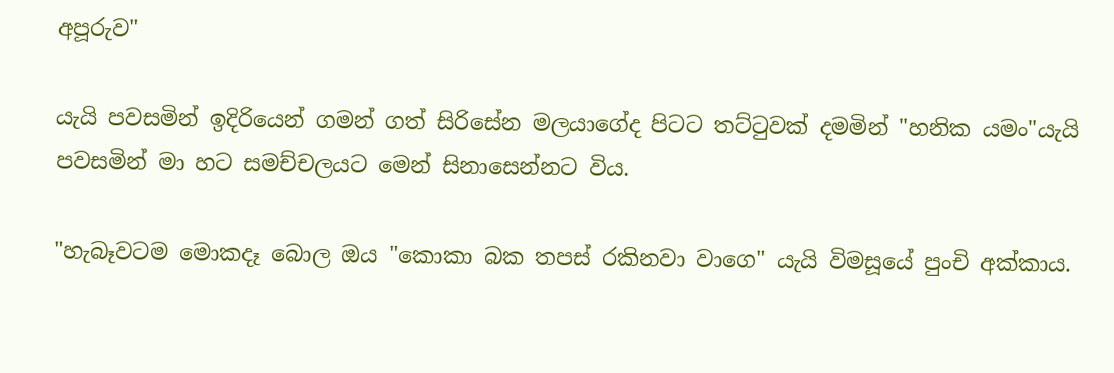අපූරුව"

යැයි පවසමින් ඉදිරියෙන් ගමන් ගත් සිරිසේන මලයාගේද පිටට තට්ටුවක් දමමින් "හනික යමං"යැයි පවසමින් මා හට සමච්චලයට මෙන් සිනාසෙන්නට විය.

"හැබෑවටම මොකදෑ බොල ඔය "කොකා බක තපස් රකිනවා වාගෙ" යැයි විමසූයේ පුංචි අක්කාය.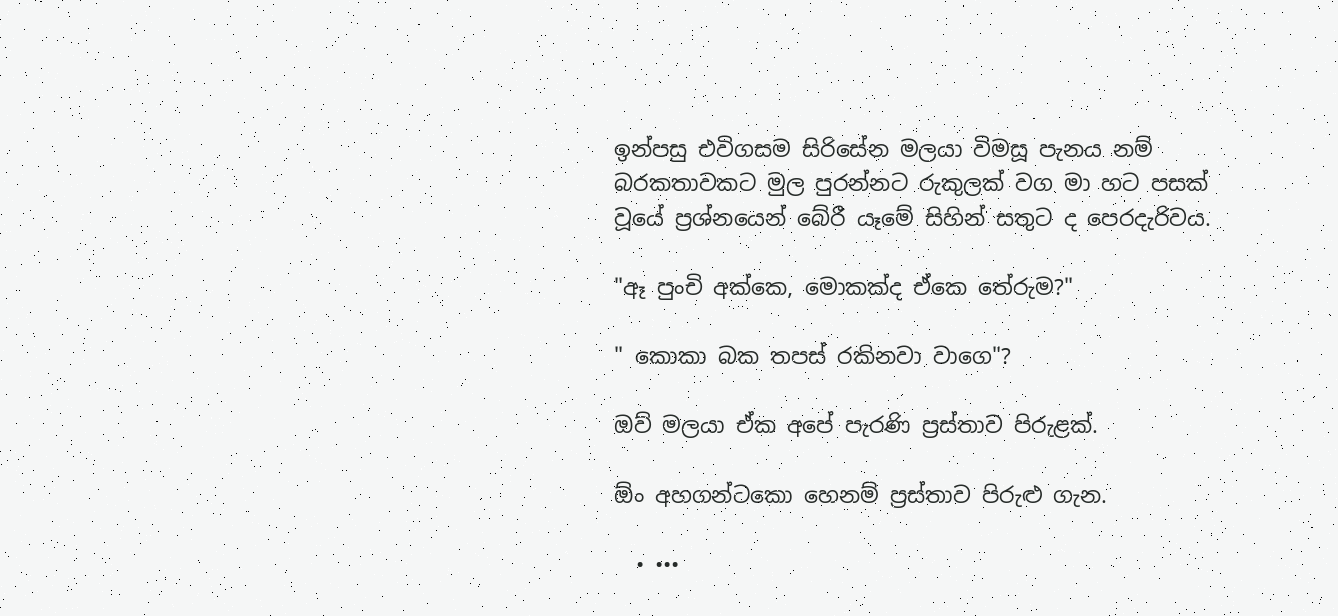ඉන්පසු එවිගසම සිරිසේන මලයා විමසූ පැනය නම් බරකතාවකට මුල පුරන්නට රුකුලක් වග මා හට පසක් වූයේ ප්‍රශ්නයෙන් බේරී යෑමේ සිහින් සතුට ද පෙරදැරිවය.

"ඈ පුංචි අක්කෙ, මොකක්ද ඒකෙ තේරුම?"

" කොකා බක තපස් රකිනවා වාගෙ"?

ඔව් මලයා ඒක අපේ පැරණි ප්‍රස්තාව පිරුළක්.

ඕං අහගන්ටකො හෙනම් ප්‍රස්තාව පිරුළු ගැන.

  • •••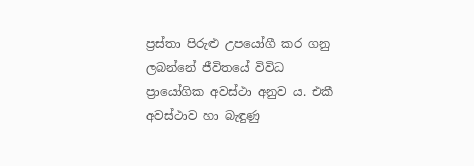ප්‍රස්තා පිරුළු උපයෝගී කර ගනු ලබන්නේ ජීවිතයේ විවිධ ප්‍රායෝගික අවස්ථා අනුව ය. එකී අවස්ථාව හා බැඳුණු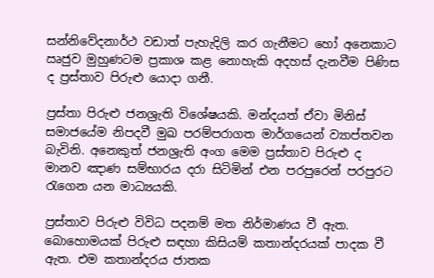සන්නිවේදනාර්ථ වඩාත් පැහැදිලි කර ගැනීමට හෝ අනෙකාට ඍජුව මුහුණටම ප්‍රකාශ කළ නොහැකි අදහස් දැනවීම පිණිස ද ප්‍රස්තාව පිරුළු යොදා ගනී.

ප්‍රස්තා පිරුළු ජනශ්‍රැති විශේෂයකි. මන්දයත් ඒවා මිනිස් සමාජයේම නිපදවී මුඛ පරම්පරාගත මාර්ගයෙන් ව්‍යාප්තවන බැවිනි. අනෙකුත් ජනශ්‍රැති අංග මෙම ප්‍රස්තාව පිරුළු ද මානව ඤාණ සම්භාරය දරා සිටිමින් එන පරපුරෙන් පරපුරට රැගෙන යන මාධ්‍යයකි.

ප්‍රස්තාව පිරුළු විවිධ පදනම් මත නිර්මාණය වී ඇත. බොහොමයක් පිරුළු සඳහා කිසියම් කතාන්දරයක් පාදක වී ඇත. එම කතාන්දරය ජාතක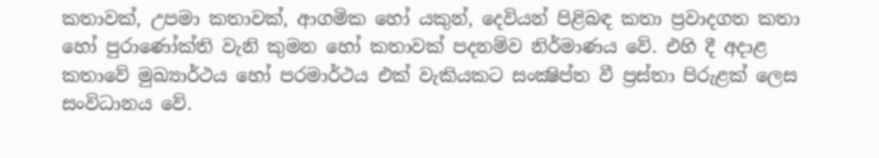කතාවක්, උපමා කතාවක්, ආගමික හෝ යකුන්, දෙවියන් පිළිබඳ කතා ප්‍රවාදගත කතා හෝ පුරාණෝක්ති වැනි කුමන හෝ කතාවක් පදනම්ව නිර්මාණය වේ. එහි දී අදාළ කතාවේ මුඛ්‍යාර්ථය හෝ පරමාර්ථය එක් වැකියකට සංක්‍ෂිප්ත වී ප්‍රස්තා පිරුළක් ලෙස සංවිධානය වේ.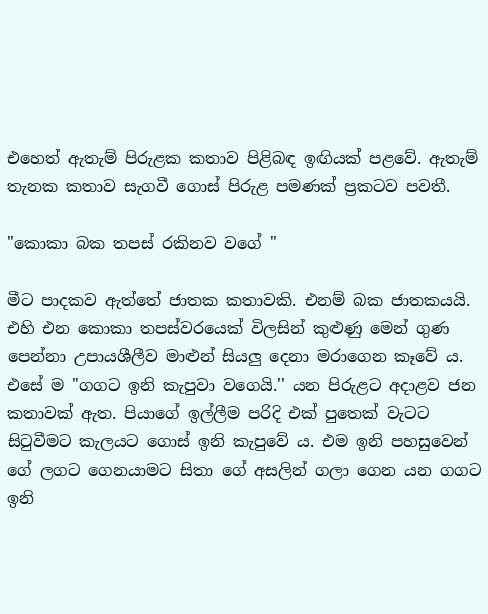එහෙත් ඇතැම් පිරුළක කතාව පිළිබඳ ඉඟියක් පළවේ. ඇතැම් තැනක කතාව සැගවී ගොස් පිරුළ පමණක් ප්‍රකටව පවතී.

"කොකා බක තපස් රකිනව වගේ "

මීට පාදකව ඇත්තේ ජාතක කතාවකි. එනම් බක ජාතකයයි. එහි එන කොකා තපස්වරයෙක් විලසින් කුළුණු මෙන් ගුණ පෙන්නා උපායශීලීව මාළුන් සියලු දෙනා මරාගෙන කෑවේ ය. එසේ ම "ගගට ඉනි කැපුවා වගෙයි.'' යන පිරුළට අදාළව ජන කතාවක් ඇත. පියාගේ ඉල්ලීම පරිදි එක් පුතෙක් වැටට සිටුවීමට කැලයට ගොස් ඉනි කැපුවේ ය. එම ඉනි පහසුවෙන් ගේ ලගට ගෙනයාමට සිතා ගේ අසලින් ගලා ගෙන යන ගගට ඉනි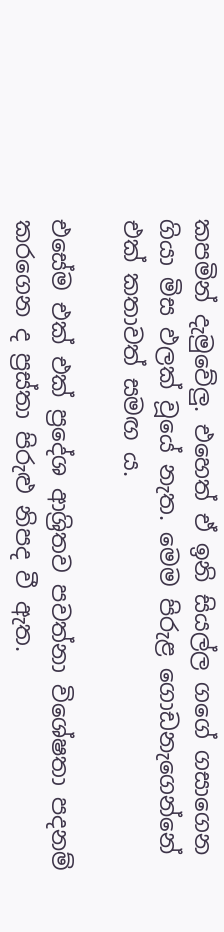කපමින් දැමුවේලු. එහෙත් ඒ ඉනි සියල්ල ගගේ ගසාගෙන ගියා මිස ඵලක් වූයේ නැත. මෙම පිරුළ ගොඩනැගෙන්නේ එක් කතාවත් සමඟ ය.

එසේම එක් එක් ප්‍රදේශ ආශ්‍රිතව පවත්නා විශේෂතා පදනම් කරගෙන ද ප්‍රස්තා පිරුළු නිපද වී ඇත.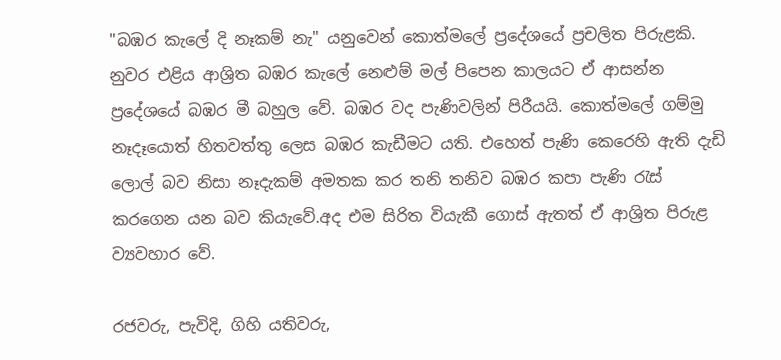"බඹර කැලේ දි නෑකම් නැ" යනුවෙන් කොත්මලේ ප්‍රදේශයේ ප්‍රචලිත පිරුළකි. නුවර එළිය ආශ්‍රිත බඹර කැලේ නෙළුම් මල් පිපෙන කාලයට ඒ ආසන්න ප්‍රදේශයේ බඹර මී බහුල වේ. බඹර වද පැණිවලින් පිරීයයි. කොත්මලේ ගම්මු නෑදෑයොත් හිතවත්තු ලෙස බඹර කැඩීමට යති. එහෙත් පැණි කෙරෙහි ඇති දැඩි ලොල් බව නිසා නෑදැකම් අමතක කර තනි තනිව බඹර කපා පැණි රැස් කරගෙන යන බව කියැවේ.අද එම සිරිත වියැකී ගොස් ඇතත් ඒ ආශ්‍රිත පිරුළ ව්‍යවහාර වේ.

රජවරු, පැවිදි, ගිහි යතිවරු,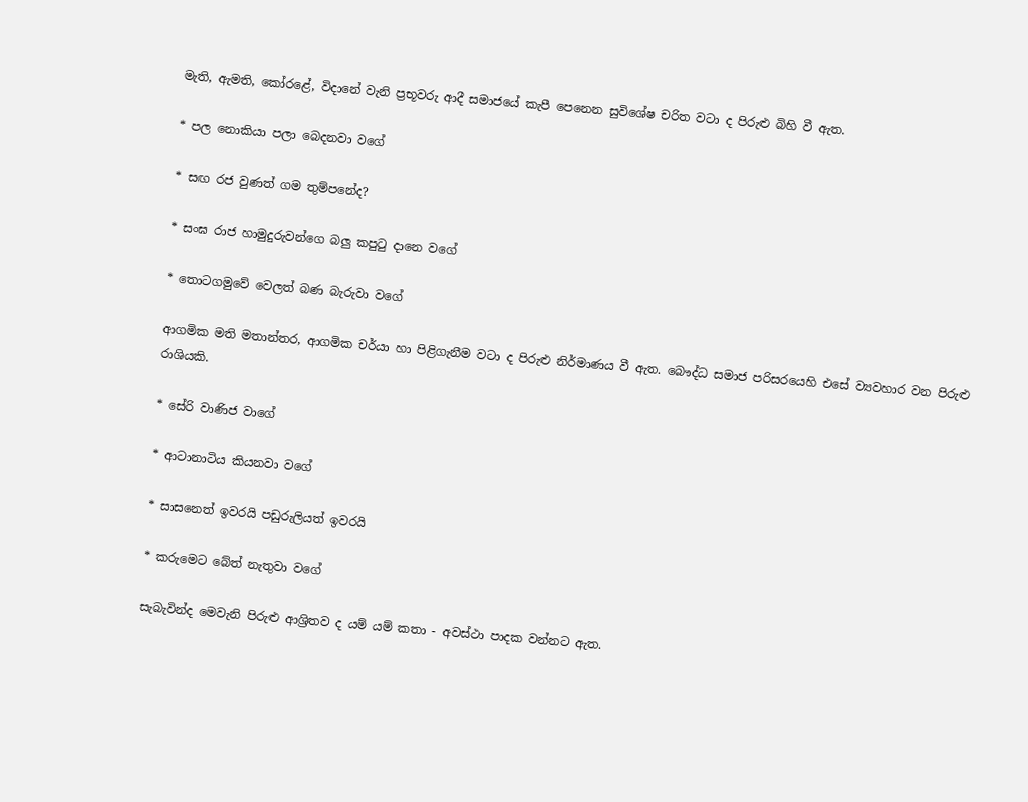මැති, ඇමති, කෝරළේ, විදානේ වැනි ප්‍රභූවරු ආදී සමාජයේ කැපී පෙනෙන සුවිශේෂ චරිත වටා ද පිරුළු බිහි වී ඇත.

* පල නොකියා පලා බෙදනවා වගේ

* සඟ රජ වුණත් ගම තුම්පනේද?

* සංඝ රාජ හාමුදුරුවන්ගෙ බලු කපුටු දානෙ වගේ

* තොටගමුවේ වෙලත් බණ බැරුවා වගේ

ආගමික මති මතාන්තර, ආගමික චර්යා හා පිළිගැනීම වටා ද පිරුළු නිර්මාණය වී ඇත. බෞද්ධ සමාජ පරිසරයෙහි එසේ ව්‍යවහාර වන පිරුළු රාශියකි.

* සේරි වාණිජ වාගේ

* ආටානාටිය කියනවා වගේ

* සාසනෙත් ඉවරයි පඩුරුලියත් ඉවරයි

* කරුමෙට බේත් නැතුවා වගේ

සැබැවින්ද මෙවැනි පිරුළු ආශ්‍රිතව ද යම් යම් කතා - අවස්ථා පාදක වන්නට ඇත.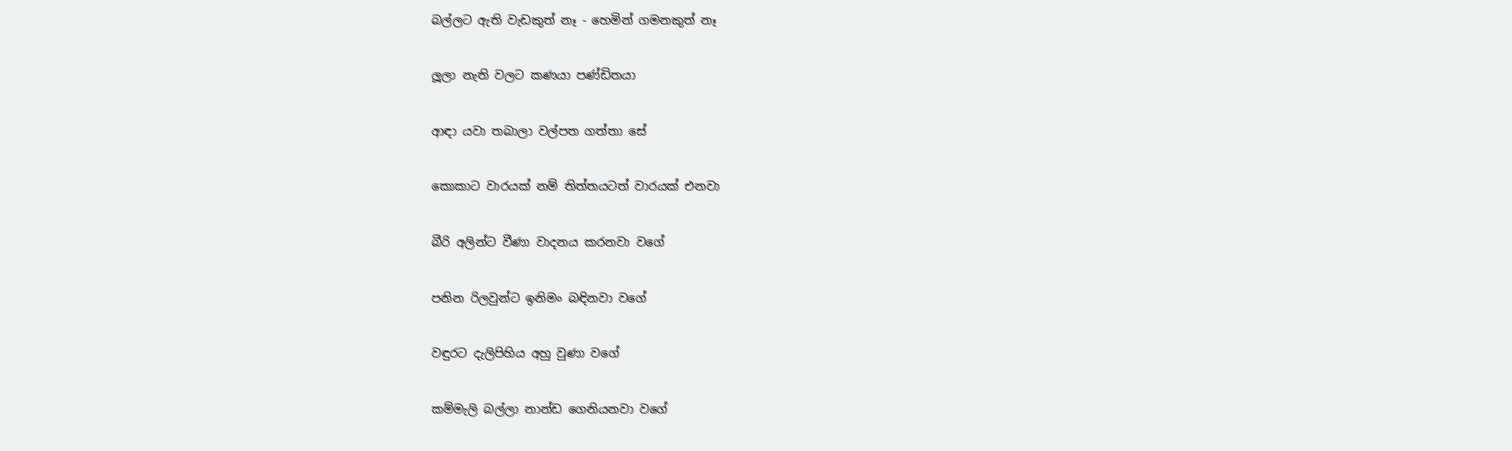බල්ලට ඇති වැඩකුත් නෑ - හෙමින් ගමනකුත් නෑ

ලූලා නැති වලට කණයා පණ්ඩිතයා

ආඳා යවා තබාලා වල්පත ගත්තා සේ

කොකාට වාරයක් නම් තිත්තයටත් වාරයක් එනවා

බීරි අලින්ට වීණා වාදනය කරනවා වගේ

පනින රිලවුන්ට ඉනිමං බඳිනවා වගේ

වඳුරට දැලිපිහිය අහු වුණා වගේ

කම්මැලි බල්ලා නාන්ඩ ගෙනියනවා වගේ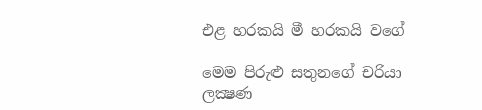එළ හරකයි මී හරකයි වගේ

මෙම පිරුළු සතුනගේ චරියා ලක්‍ෂණ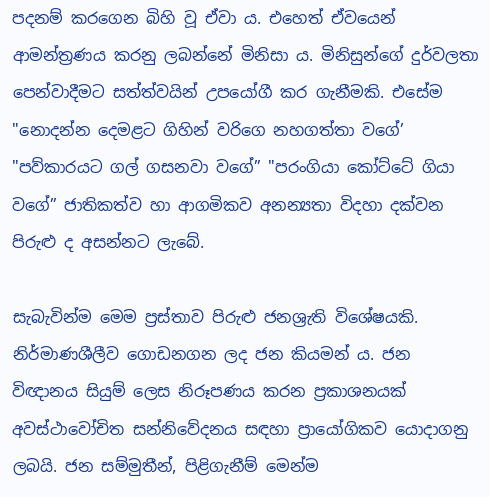පදනම් කරගෙන බිහි වූ ඒවා ය. එහෙත් ඒවයෙන් ආමන්ත්‍රණය කරනු ලබන්නේ මිනිසා ය. මිනිසුන්ගේ දුර්වලතා පෙන්වාදීමට සත්ත්වයින් උපයෝගී කර ගැනීමකි. එසේම "නොදන්න දෙමළට ගිහින් වරිගෙ නහගත්තා වගේ’ "පව්කාරයට ගල් ගසනවා වගේ” "පරංගියා කෝට්ටේ ගියා වගේ” ජාතිකත්ව හා ආගමිකව අනන්‍යතා විදහා දක්වන පිරුළු ද අසන්නට ලැබේ.

සැබැවින්ම මෙම ප්‍රස්තාව පිරුළු ජනශ්‍රැති විශේෂයකි. නිර්මාණශීලීව ගොඩනගන ලද ජන කියමන් ය. ජන විඥානය සියුම් ලෙස නිරූපණය කරන ප්‍රකාශනයක් අවස්ථාවෝචිත සන්නිවේදනය සඳහා ප්‍රායෝගිකව යොදාගනු ලබයි. ජන සම්මුතීන්, පිළිගැනීම් මෙන්ම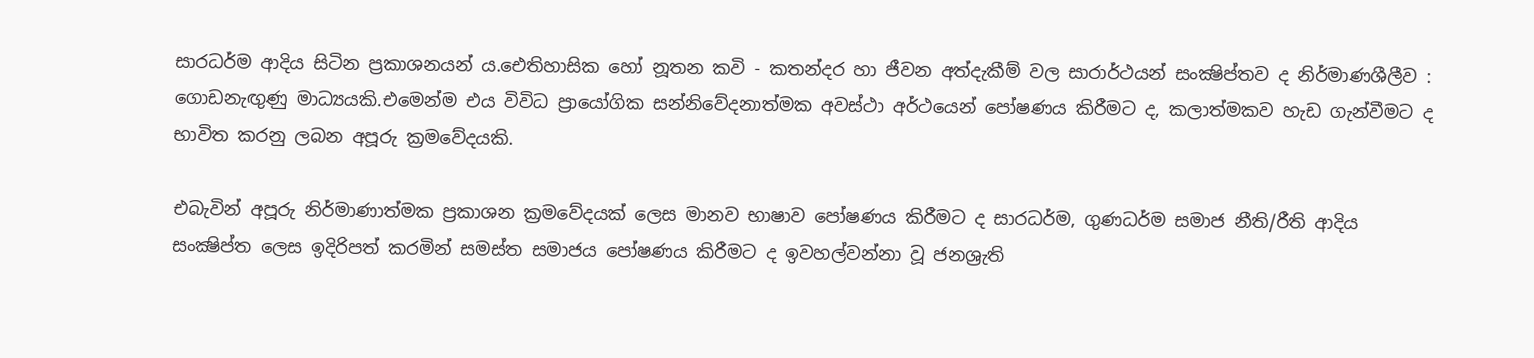සාරධර්ම ආදිය සිටින ප්‍රකාශනයන් ය.ඓතිහාසික හෝ නූතන කවි - කතන්දර හා ජීවන අත්දැකීම් වල සාරාර්ථයන් සංක්‍ෂිප්තව ද නිර්මාණශීලීව : ගොඩනැඟුණු මාධ්‍යයකි.එමෙන්ම එය විවිධ ප්‍රායෝගික සන්නිවේදනාත්මක අවස්ථා අර්ථයෙන් පෝෂණය කිරීමට ද, කලාත්මකව හැඩ ගැන්වීමට ද භාවිත කරනු ලබන අපූරු ක්‍රමවේදයකි.

එබැවින් අපූරු නිර්මාණාත්මක ප්‍රකාශන ක්‍රමවේදයක් ලෙස මානව භාෂාව පෝෂණය කිරීමට ද සාරධර්ම, ගුණධර්ම සමාජ නීති/රීති ආදිය සංක්‍ෂිප්ත ලෙස ඉදිරිපත් කරමින් සමස්ත සමාජය පෝෂණය කිරීමට ද ඉවහල්වන්නා වූ ජනශ්‍රැති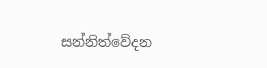සන්නිත්වේදන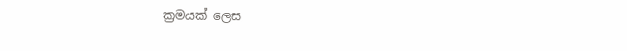ක්‍රමයක් ලෙස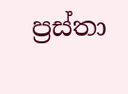ප්‍රස්තා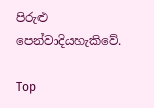පිරුළු පෙන්වාදියහැකිවේ.

Top